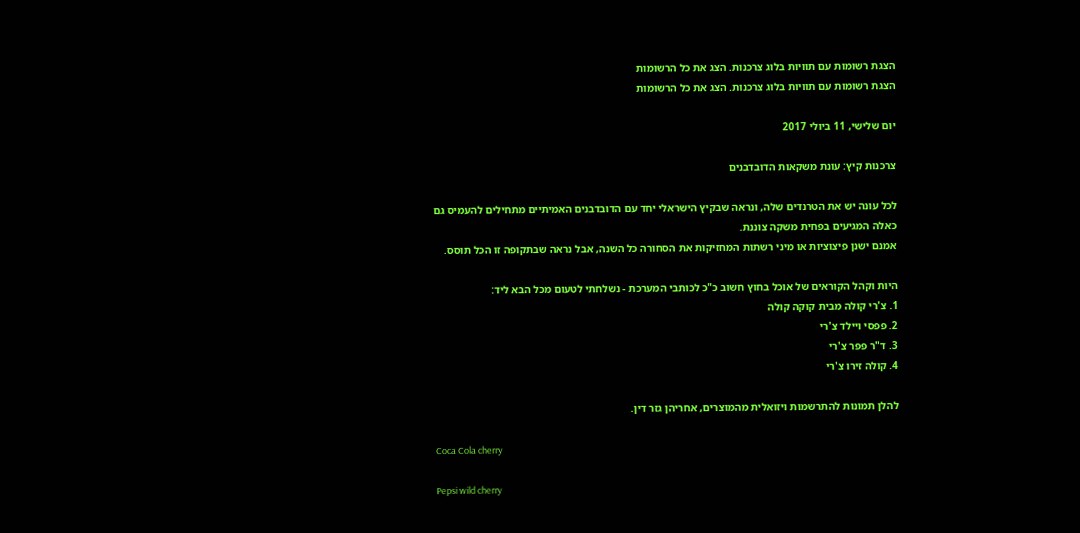הצגת רשומות עם תוויות בלוג צרכנות. הצג את כל הרשומות
הצגת רשומות עם תוויות בלוג צרכנות. הצג את כל הרשומות

יום שלישי, 11 ביולי 2017

צרכנות קיץ: עונת משקאות הדובדבנים

לכל עונה יש את הטרנדים שלה, ונראה שבקיץ הישראלי יחד עם הדובדבנים האמיתיים מתחילים להעמיס גם כאלה המגיעים בפחית משקה צוננת.
אמנם ישנן פיצוציות או מיני רשתות המחזיקות את הסחורה כל השנה, אבל נראה שבתקופה זו הכל תוסס.

היות וקהל הקוראים של אוכל בחוץ חשוב כ"כ לכותבי המערכת - נשלחתי לטעום מכל הבא ליד:
1. צ'רי קולה מבית קוקה קולה
2. פפסי ויילד צ'רי
3. ד"ר פפר צ'רי
4. קולה זירו צ'רי

להלן תמונות להתרשמות ויזואלית מהמוצרים, אחריהן גזר דין.

Coca Cola cherry

Pepsi wild cherry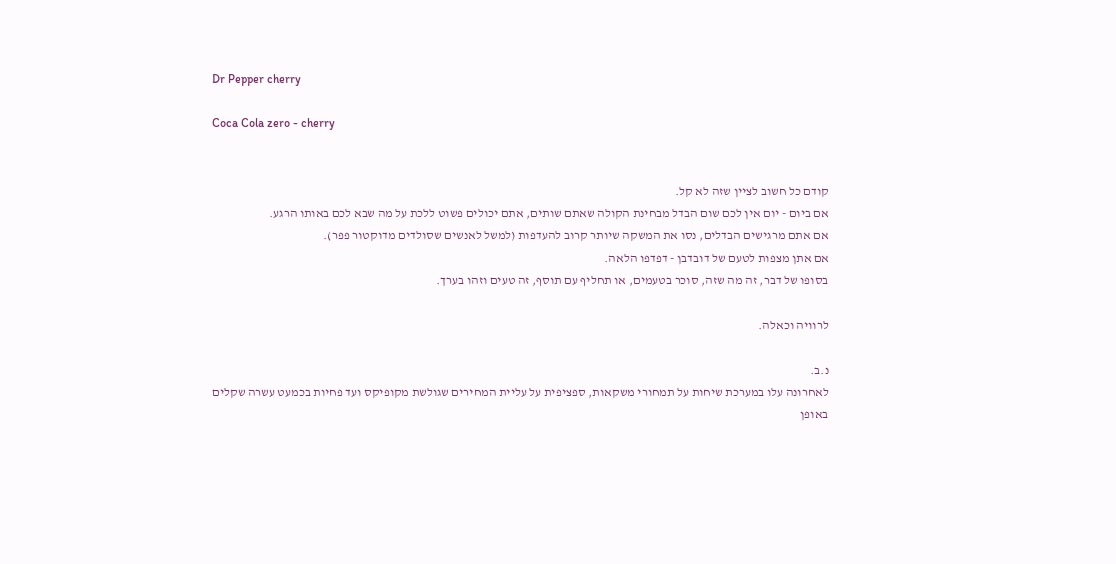Dr Pepper cherry

Coca Cola zero - cherry


קודם כל חשוב לציין שזה לא קל.
אם ביום - יום אין לכם שום הבדל מבחינת הקולה שאתם שותים, אתם יכולים פשוט ללכת על מה שבא לכם באותו הרגע.
אם אתם מרגישים הבדלים, נסו את המשקה שיותר קרוב להעדפות (למשל לאנשים שסולדים מדוקטור פפר).
אם אתן מצפות לטעם של דובדבן - דפדפו הלאה.
בסופו של דבר, זה מה שזה, סוכר בטעמים, או תחליף עם תוסף, זה טעים וזהו בערך.

לרוויה וכאלה.

נ.ב.
לאחרונה עלו במערכת שיחות על תמחורי משקאות, ספציפית על עליית המחירים שגולשת מקופיקס ועד פחיות בכמעט עשרה שקלים באופן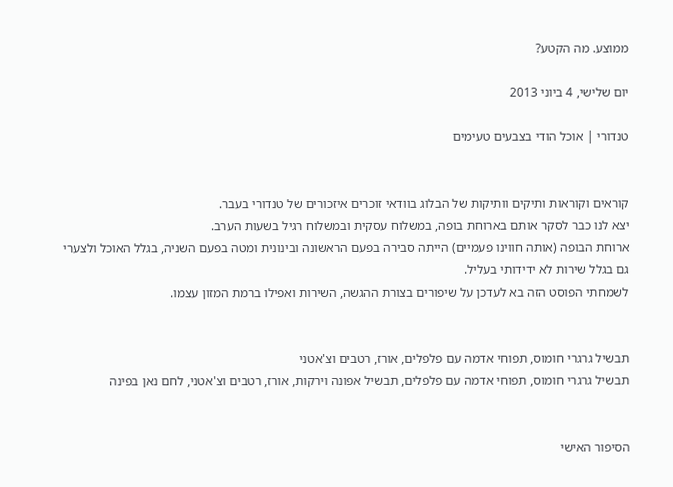ממוצע. מה הקטע?

יום שלישי, 4 ביוני 2013

טנדורי | אוכל הודי בצבעים טעימים


קוראים וקוראות ותיקים וותיקות של הבלוג בוודאי זוכרים איזכורים של טנדורי בעבר.
יצא לנו כבר לסקר אותם בארוחת בופה, במשלוח עסקית ובמשלוח רגיל בשעות הערב.
ארוחת הבופה (אותה חווינו פעמיים) הייתה סבירה בפעם הראשונה ובינונית ומטה בפעם השניה, בגלל האוכל ולצערי גם בגלל שירות לא ידידותי בעליל.
לשמחתי הפוסט הזה בא לעדכן על שיפורים בצורת ההגשה, השירות ואפילו ברמת המזון עצמו.


תבשיל גרגרי חומוס, תפוחי אדמה עם פלפלים, אורז, רטבים וצ'אטני
תבשיל גרגרי חומוס, תפוחי אדמה עם פלפלים, תבשיל אפונה וירקות, אורז, רטבים וצ'אטני, לחם נאן בפינה


הסיפור האישי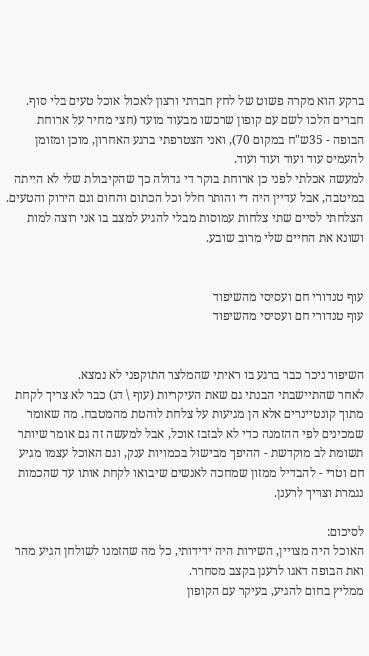ברקע הוא מקרה פשוט של לחץ חברתי ורצון לאכול אוכל טעים בלי סוף.
חברים הלכו לשם עם קופון שרכשו מבעוד מועד (חצי מחיר על ארוחת הבופה - 35ש"ח במקום 70), ואני הצטרפתי ברגע האחרון, מוכן ומזומן להעמיס עוד ועוד ועוד ועוד.
למעשה אכלתי לפני כן ארוחת בוקר די גדולה כך שהקיבולת שלי לא הייתה במיטבה, אבל עדיין היה די והותר חלל וכל הכתום והחום וגם הירוק והטעים.
הצלחתי לסיים שתי צלחות עמוסות מבלי להגיע למצב בו אני רוצה למות ושונא את החיים שלי מרוב שובע.


עוף טנדורי חם ועסיסי מהשיפוד
עוף טנדורי חם ועסיסי מהשיפוד


השיפור ניכר כבר ברגע בו ראיתי שהמלצר התוקפני לא נמצא.
לאחר שהתיישבתי הבנתי גם שאת העיקריות (עוף \ דג) כבר לא צריך לקחת מתוך קונטיינרים אלא הן מגיעות על צלחת לוהטת מהמטבח. מה שאומר שמכינים לפי ההזמנה כדי לא לבזבז אוכל, אבל למעשה זה גם אומר שיותר תשומת לב מוקדשת - ההיפך מבישול בכמויות ענק, וגם האוכל עצמו מגיע חם וטרי - להבדיל ממזון שמחכה לאנשים שיבואו לקחת אותו עד שהכמות נגמרת וצריך לרענן.

לסיכום:
האוכל היה מצויין, השירות היה ידידותי, כל מה שהזמנו לשולחן הגיע מהר ואת הבופה דאגו לרענן בקצב מסחרר.
ממליץ בחום להגיע, בעיקר עם הקופון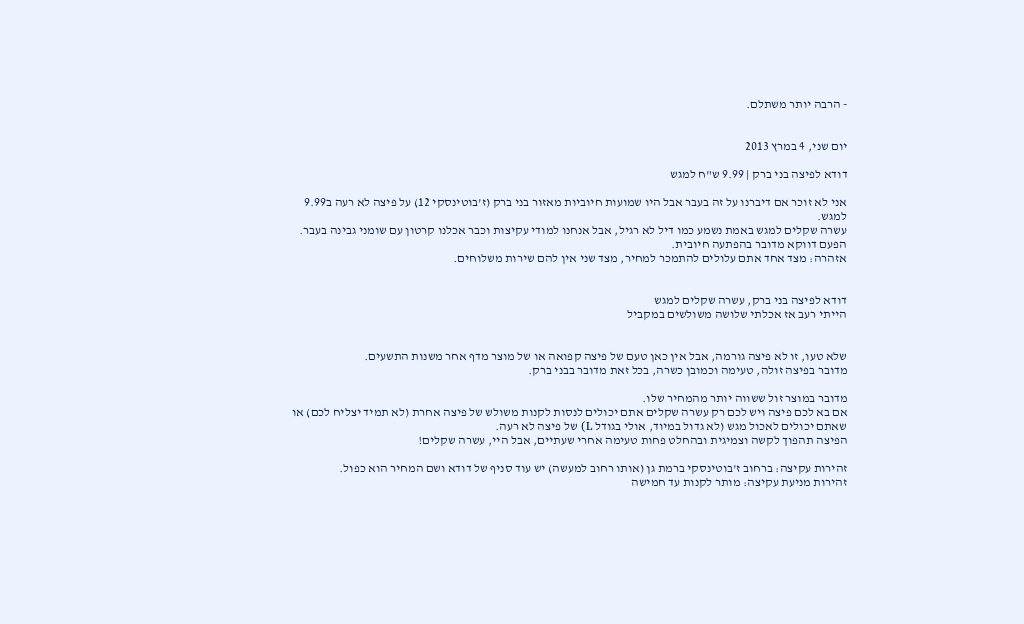- הרבה יותר משתלם.


יום שני, 4 במרץ 2013

דודא לפיצה בני ברק | 9.99 ש"ח למגש

אני לא זוכר אם דיברנו על זה בעבר אבל היו שמועות חיוביות מאזור בני ברק (ז'בוטינסקי 12) על פיצה לא רעה ב9.99 למגש.
עשרה שקלים למגש באמת נשמע כמו דיל לא רגיל, אבל אנחנו למודי עקיצות וכבר אכלנו קרטון עם שומני גבינה בעבר.
הפעם דווקא מדובר בהפתעה חיובית.
אזהרה: מצד אחד אתם עלולים להתמכר למחיר, מצד שני אין להם שירות משלוחים.


דודא לפיצה בני ברק, עשרה שקלים למגש
הייתי רעב אז אכלתי שלושה משולשים במקביל


שלא טעו, זו לא פיצה גורמה, אבל אין כאן טעם של פיצה קפואה או של מוצר מדף אחר משנות התשעים.
מדובר בפיצה זולה, טעימה וכמובן כשרה, בכל זאת מדובר בבני ברק.

מדובר במוצר זול ששווה יותר מהמחיר שלו.
אם בא לכם פיצה ויש לכם רק עשרה שקלים אתם יכולים לנסות לקנות משולש של פיצה אחרת (לא תמיד יצליח לכם) או שאתם יכולים לאכול מגש (לא גדול במיוד, אולי בגודל L) של פיצה לא רעה.
הפיצה תהפוך לקשה וצמיגית ובהחלט פחות טעימה אחרי שעתיים, אבל היי, עשרה שקלים!

זהירות עקיצה: ברחוב ז'בוטינסקי ברמת גן (אותו רחוב למעשה) יש עוד סניף של דודא ושם המחיר הוא כפול.
זהירות מניעת עקיצה: מותר לקנות עד חמישה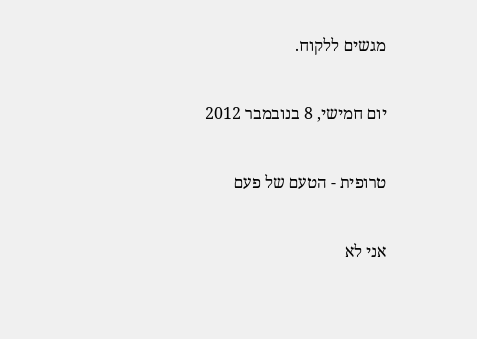מגשים ללקוח.

יום חמישי, 8 בנובמבר 2012

טרופית - הטעם של פעם

אני לא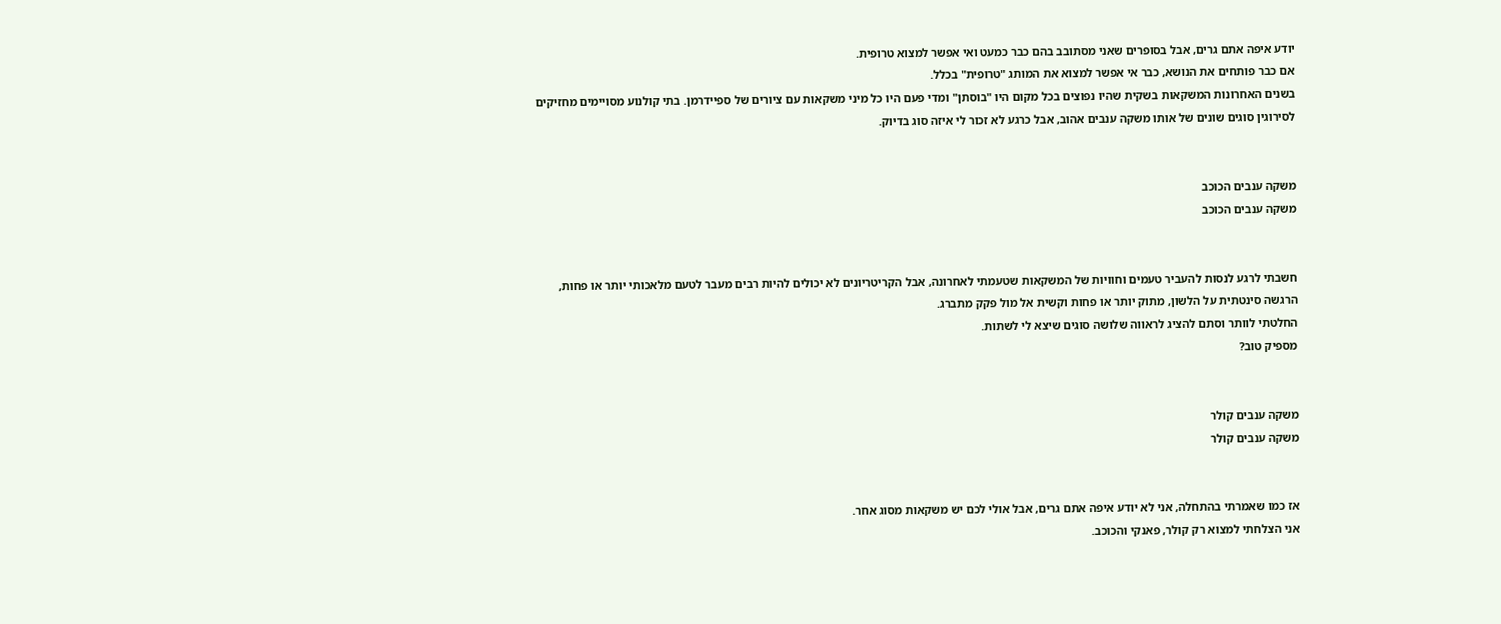יודע איפה אתם גרים, אבל בסופרים שאני מסתובב בהם כבר כמעט ואי אפשר למצוא טרופית.
אם כבר פותחים את הנושא, כבר אי אפשר למצוא את המותג "טרופית" בכלל.
בשנים האחרונות המשקאות בשקית שהיו נפוצים בכל מקום היו "בוסתן" ומדי פעם היו כל מיני משקאות עם ציורים של ספיידרמן. בתי קולנוע מסויימים מחזיקים לסירוגין סוגים שונים של אותו משקה ענבים אהוב, אבל כרגע לא זכור לי איזה סוג בדיוק.


משקה ענבים הכוכב
משקה ענבים הכוכב


חשבתי לרגע לנסות להעביר טעמים וחוויות של המשקאות שטעמתי לאחרונה, אבל הקריטריונים לא יכולים להיות רבים מעבר לטעם מלאכותי יותר או פחות, הרגשה סינטתית על הלשון, מתוק יותר או פחות וקשית אל מול פקק מתברג.
החלטתי לוותר וסתם להציג לראווה שלושה סוגים שיצא לי לשתות.
מספיק טוב?


משקה ענבים קולר
משקה ענבים קולר


אז כמו שאמרתי בהתחלה, אני לא יודע איפה אתם גרים, אבל אולי לכם יש משקאות מסוג אחר.
אני הצלחתי למצוא רק קולר, פאנקי והכוכב.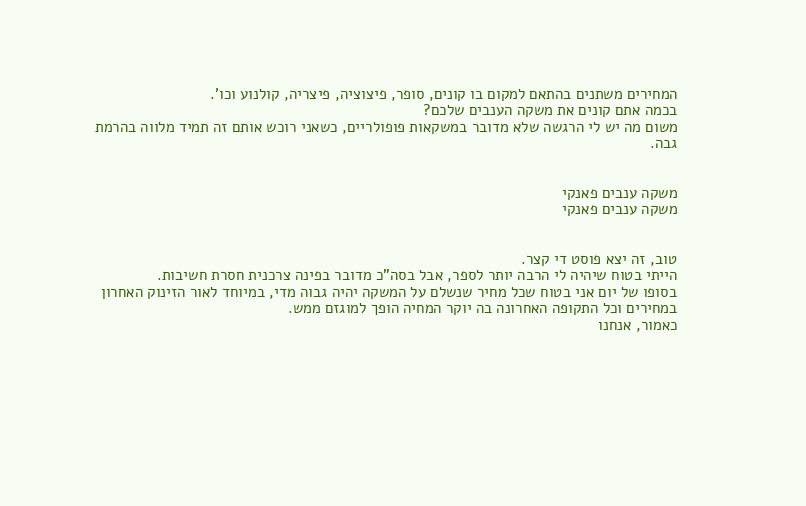המחירים משתנים בהתאם למקום בו קונים, סופר, פיצוציה, פיצריה, קולנוע וכו'.
בכמה אתם קונים את משקה הענבים שלכם?
משום מה יש לי הרגשה שלא מדובר במשקאות פופולריים, כשאני רוכש אותם זה תמיד מלווה בהרמת גבה.


משקה ענבים פאנקי
משקה ענבים פאנקי


טוב, זה יצא פוסט די קצר.
הייתי בטוח שיהיה לי הרבה יותר לספר, אבל בסה"כ מדובר בפינה צרכנית חסרת חשיבות.
בסופו של יום אני בטוח שכל מחיר שנשלם על המשקה יהיה גבוה מדי, במיוחד לאור הזינוק האחרון במחירים וכל התקופה האחרונה בה יוקר המחיה הופך למוגזם ממש.
כאמור, אנחנו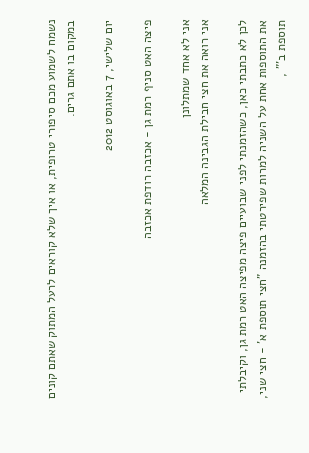נשמח לשמוע מכם סיפורי טרופית, או איך שלא קוראים לרעל המתוק שאתם קונים במקום בו אתם גרים.

יום שלישי, 7 באוגוסט 2012

פיצה האט סניף רמת גן - אכזבה רודפת אכזבה

אני לא אחד שמתלונן
אני רואה את חצי חבילת הגבינה המלאה

לכן לא כתבתי כאן, כשהזמנתי לפני שבועיים פיצה מפיצה האט רמת גן, וקיבלתי את התוספות אחת על השניה למרות שפירטתי בהזמנה "חצי תוספת א' - חצי שני, תוספת ב'" ,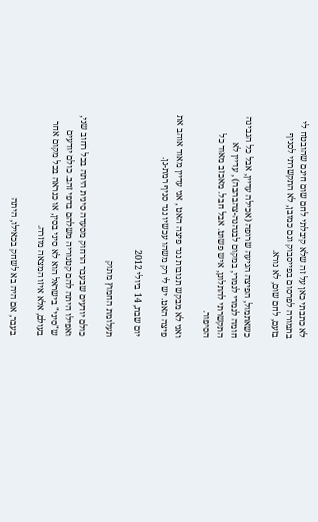לא כתבתי כאן על זה שלא קיבלתי לחם שום חינם שהובטח לי בתמורה לפרסום בפייסבוק וגם כמובן, לא התקשרתי לסניף בזעם, לחם שום, לא נורא.

כשאתמול, הפיצה הגיעה שרופה (אכילה עדיין, אבל כל הגבינה חומה לגמרי לגמרי, במקום לבנהנה-צהבהבה) , עדיין לא התקשרתי להתלונן, איש פשוט. אבל חבל. מאכזב מאוד כל הסיפור.

ואני לא מבקש תגובות נגד פיצה האט , אני עדיין מאוד אוהב את פיצה האט. יש לי רק משהו עכשיו נגד סניף רמת-גן.

יום שבת, 14 ביולי 2012

תעלומת החמוץ מתוק

כולם יודעים שבעבר הרחוק מסעדה סינית היתה בכל רחוב שני, ואפילו היתה להם קטגוריה משלהם בדפי זהב. כולם יודעים ש"סיני" בישראל הוא לא סיני בסין, או כנראה בכל מקום אחר בעולם, אלא איזו המצאה מוזרה.

בעבר, אם היה בא לשחק בכאילו, היתה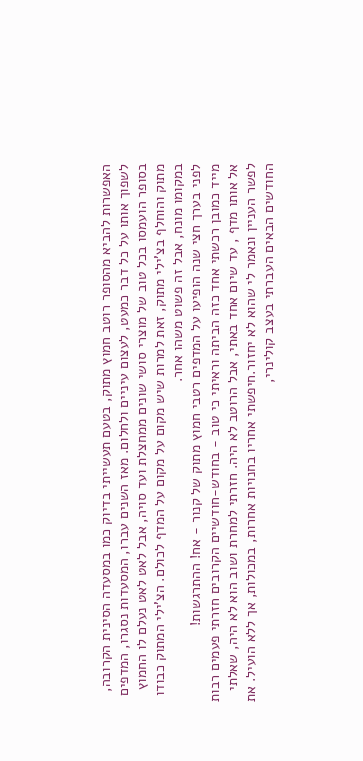האפשרות להביא מהסופר רוטב חמוץ מתוק, בטעם תעשייתי בדיוק כמו במסעדה הסינית הקרובה, לשפוך אותו על כל דבר כמעט, לעצום עיניים ולחלום. מאז השנים עברו, המסעדות נסגרו, המדפים בסופר הועמסו בכל טוב של מוצרי סושי שונים ממחצלת ועד סויה, אבל לאט לאט נעלם לו החמוץ מתוק והוחלף בצ'ילי מתוק, זאת למרות שיש מקום על מקום על המדף לכולם. הצ'ילי המתוק כבודו במקומו מונח, אבל זה פשוט משהו אחר.
לפני בערך חצי שנה הופיעו על המדפים רטבי חמוץ מתוק של קנור - אח! ההתרגשות!
מייד כמובן רכשתי אחד כזה הביתה וראיתי כי טוב - בחודש-חודשיים הקרובים חזרתי פעמים רבות אל אותו מדף , עד שיום אחד באתי, אבל הרוטב לא היה. חזרתי למחרת ושוב הוא לא היה, שאלתי לפשר העניין ונאמר לי שהוא לא יחזור.חיפשתי אחריו בחנויות אחרות, במכולות, אך ללא הועיל. את החודשים הבאים העברתי בעצב קולינרי,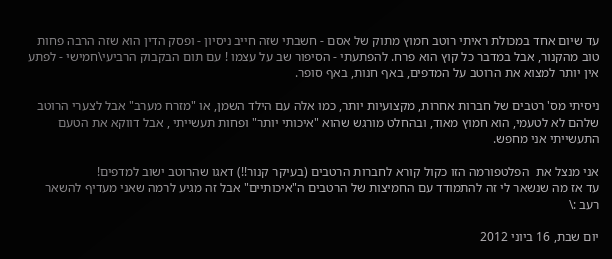עד שיום אחד במכולת ראיתי רוטב חמוץ מתוק של אסם - חשבתי שזה חייב ניסיון - ופסק הדין הוא שזה הרבה פחות טוב מהקנור, אבל במדבר כל קוץ הוא פרח. להפתעתי - הסיפור שב על עצמו ! עם תום הבקבוק הרביעי\חמישי - לפתע אין יותר למצוא את הרוטב על המדפים, באף חנות, באף סופר.

ניסיתי מס' רטבים של חברות אחרות, מקצועיות יותר, כמו אלה עם הילד השמן, או "מזרח מערב" אבל לצערי הרוטב שלהם לא לטעמי, הוא חמוץ מאוד, ובהחלט מורגש שהוא "איכותי יותר" ופחות תעשייתי , אבל דווקא את הטעם התעשייתי אני מחפש.

אני מנצל את  הפלטפורמה הזו כקול קורא לחברות הרטבים (בעיקר קנור!!) דאגו שהרוטב ישוב למדפים!
עד אז מה שנשאר לי זה להתמודד עם החמיצות של הרטבים ה"איכותיים" אבל זה מגיע לרמה שאני מעדיף להשאר רעב :\

יום שבת, 16 ביוני 2012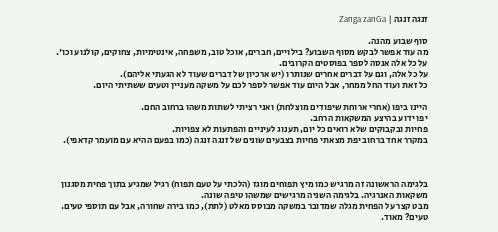זנגה זנגה | Zanga zanGa

סוף שבוע מהנה.
מה עוד אפשר לבקש מסוף השבוע? בילויים, חברים, אוכל טוב, משפחה, אינטימיות, צחוקים, קולנוע וכו'.
על כל אלה אנסה לספר בפוסטים הקרובים.
על כל אלה, וגם על דברים אחרים שנותרו (יש ארכיון של דברים שעוד לא הגעתי אליהם).
כל זאת ועוד החל ממחר, אבל היום עוד אפשר לספר לכם על משקה מעניין וטעים ששתיתי היום.

היינו ביפו (אחרי ארוחת שיפודים מוצלחת) ואני רציתי לשתות משהו ברחוב החם.
יפו ידוע בהיצע המשקאות הרחב.
פחיות ובקבוקים שלא רואים כל יום, תענוג לעיניים והפתעות לא צפויות.
במקרר אחד ברחוב יפת מצאתי פחיות בצבעים שונים של זנגה זנגה (כמו בפעם ההיא עם מועמר קדאפי).



בלגימה הראשונה זה מרגיש כמו מיץ תפוחים מוגז (הלכתי על טעם תפוח) רגיל שמגיע בתוך פחית מסגנון משקאות האנרגיה. בלגימה השניה מרגישים שמשהו טיפה שונה.
מבט קצר על הפחית מגלה שמדובר במשקה מבוסס מאלט (לתת), כמו בירה שחורה, אבל עם תוספי טעים.
טעים? מאוד.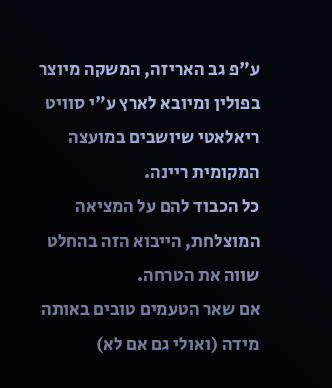ע"פ גב האריזה, המשקה מיוצר בפולין ומיובא לארץ ע"י סוויט ריאלאטי שיושבים במועצה המקומית ריינה.
כל הכבוד להם על המציאה המוצלחת, הייבוא הזה בהחלט שווה את הטרחה.
אם שאר הטעמים טובים באותה מידה (ואולי גם אם לא)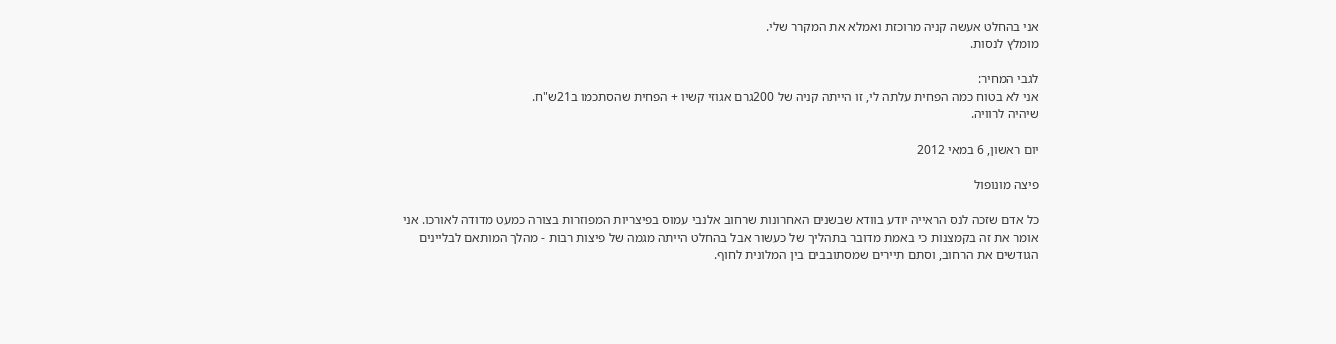אני בהחלט אעשה קניה מרוכזת ואמלא את המקרר שלי.
מומלץ לנסות.

לגבי המחיר:
אני לא בטוח כמה הפחית עלתה לי, זו הייתה קניה של 200גרם אגוזי קשיו + הפחית שהסתכמו ב21ש"ח.
שיהיה לרוויה.

יום ראשון, 6 במאי 2012

פיצה מונופול

כל אדם שזכה לנס הראייה יודע בוודא שבשנים האחרונות שרחוב אלנבי עמוס בפיצריות המפוזרות בצורה כמעט מדודה לאורכו. אני אומר את זה בקמצנות כי באמת מדובר בתהליך של כעשור אבל בהחלט הייתה מגמה של פיצות רבות - מהלך המותאם לבליינים הגודשים את הרחוב, וסתם תיירים שמסתובבים בין המלונית לחוף.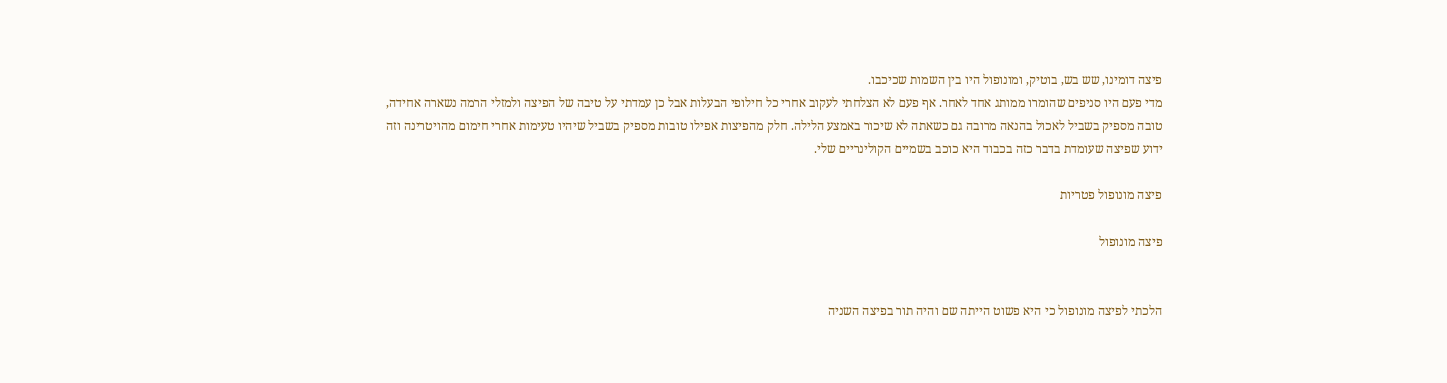פיצה דומינו, שש בש, בוטיק, ומונופול היו בין השמות שכיכבו.
מדי פעם היו סניפים שהומרו ממותג אחד לאחר. אף פעם לא הצלחתי לעקוב אחרי כל חילופי הבעלות אבל כן עמדתי על טיבה של הפיצה ולמזלי הרמה נשארה אחידה, טובה מספיק בשביל לאכול בהנאה מרובה גם כשאתה לא שיכור באמצע הלילה. חלק מהפיצות אפילו טובות מספיק בשביל שיהיו טעימות אחרי חימום מהויטרינה וזה ידוע שפיצה שעומדת בדבר כזה בכבוד היא כוכב בשמיים הקולינריים שלי.

פיצה מונופול פטריות

פיצה מונופול


הלכתי לפיצה מונופול כי היא פשוט הייתה שם והיה תור בפיצה השניה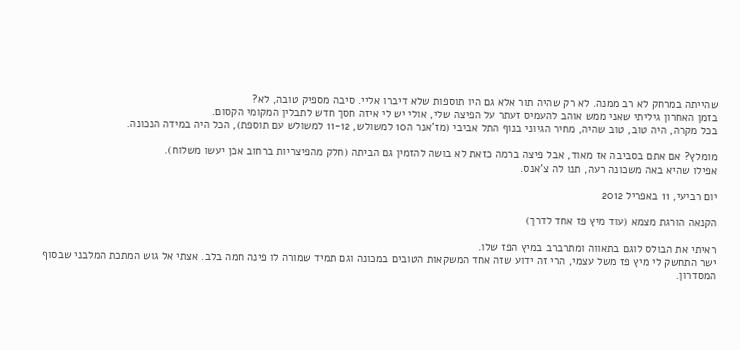שהייתה במרחק לא רב ממנה. לא רק שהיה תור אלא גם היו תוספות שלא דיברו אליי. סיבה מספיק טובה, לא?
בזמן האחרון גיליתי שאני ממש אוהב להעמיס זעתר על הפיצה שלי, אולי יש לי איזה חסך חדש לתבלין המקומי הקסום.
בכל מקרה, היה טוב, טוב שהיה, מחיר הגיוני בנוף התל אביבי (מז'אנר ה10 למשולש, 11-12 למשולש עם תוספת), הכל היה במידה הנכונה.

מומלץ? אם אתם בסביבה אז מאוד, אבל פיצה ברמה כזאת לא בושה להזמין גם הביתה (חלק מהפיצריות ברחוב אכן יעשו משלוח).
אפילו שהיא באה משכונה רעה, תנו לה צ'אנס.

יום רביעי, 11 באפריל 2012

הקנאה הורגת מצמא (עוד מיץ פז אחד לדרך)

ראיתי את הבולס לוגם בתאווה ומתרברב במיץ הפז שלו.
ישר התחשק לי מיץ פז משל עצמי, הרי זה ידוע שזה אחד המשקאות הטובים במכונה וגם תמיד שמורה לו פינה חמה בלב. אצתי אל גוש המתכת המלבני שבסוף המסדרון.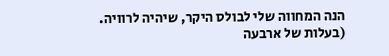הנה המחווה שלי לבולס היקר, שיהיה לרוויה.
(בעלות של ארבעה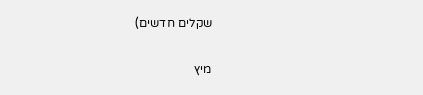שקלים חדשים)

מיץ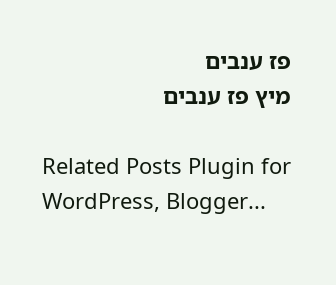פז ענבים
מיץ פז ענבים

Related Posts Plugin for WordPress, Blogger...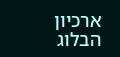ארכיון הבלוג